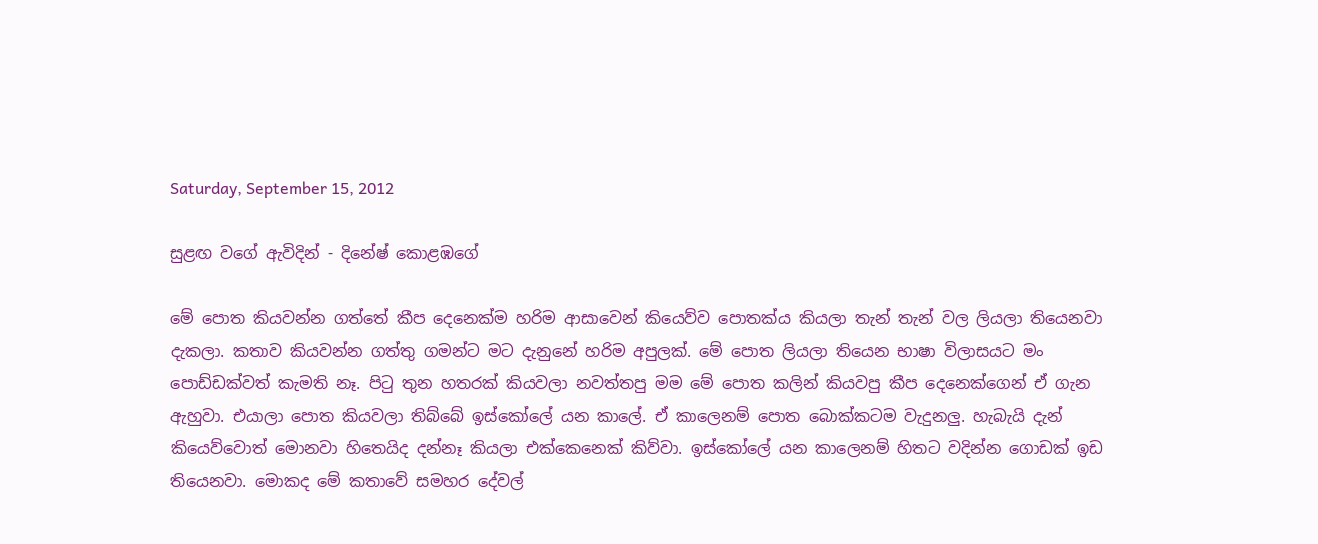Saturday, September 15, 2012

සුළඟ වගේ ඇවිදින් - දිනේෂ් කොළඹගේ

මේ පොත කියවන්න ගත්තේ කීප දෙනෙක්ම හරිම ආසාවෙන් කියෙව්ව පොතක්ය කියලා තැන් තැන් වල ලියලා තියෙනවා දැකලා. කතාව කියවන්න ගත්තු ගමන්ට මට දැනුනේ හරිම අපුලක්. මේ පොත ලියලා තියෙන භාෂා විලාසයට මං පොඩ්ඩක්වත් කැමති නෑ. පිටු තුන හතරක් කියවලා නවත්තපු මම මේ පොත කලින් කියවපු කීප දෙනෙක්ගෙන් ඒ ගැන ඇහුවා. එයාලා පොත කියවලා තිබ්බේ ඉස්කෝලේ යන කාලේ. ඒ කාලෙනම් පොත බොක්කටම වැදුනලු. හැබැයි දැන් කියෙව්වොත් මොනවා හිතෙයිද දන්නෑ කියලා එක්කෙනෙක් කිව්වා. ඉස්කෝලේ යන කාලෙනම් හිතට වදින්න ගොඩක් ඉඩ තියෙනවා. මොකද මේ කතාවේ සමහර දේවල්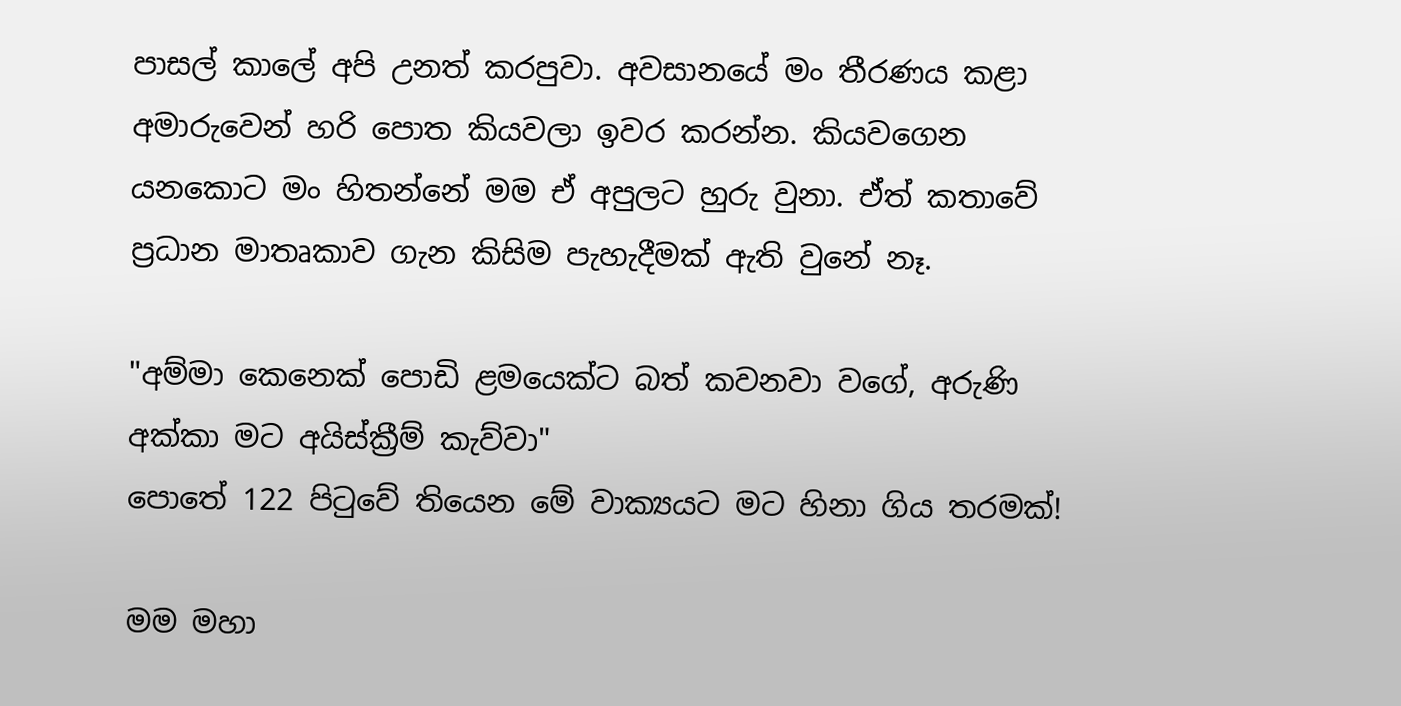පාසල් කාලේ අපි උනත් කරපුවා. අවසානයේ මං තීරණය කළා අමාරුවෙන් හරි පොත කියවලා ඉවර කරන්න. කියවගෙන යනකොට මං හිතන්නේ මම ඒ අපුලට හුරු වුනා. ඒත් කතාවේ ප්‍රධාන මාතෘකාව ගැන කිසිම පැහැදීමක් ඇති වුනේ නෑ.

"අම්මා කෙනෙක් පොඩි ළමයෙක්ට බත් කවනවා වගේ, අරුණි අක්කා මට අයිස්ක්‍රීම් කැව්වා"
පොතේ 122 පිටුවේ තියෙන මේ වාක්‍යයට මට හිනා ගිය තරමක්!

මම මහා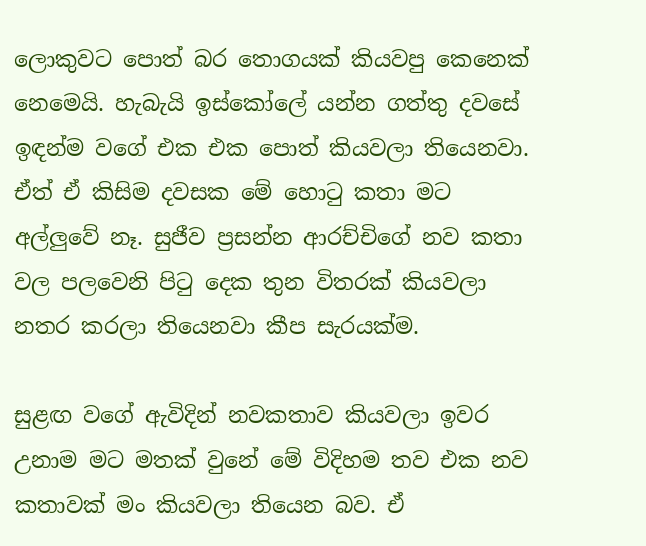ලොකුවට පොත් බර තොගයක් කියවපු කෙනෙක් නෙමෙයි. හැබැයි ඉස්කෝලේ යන්න ගත්තු දවසේ ඉඳන්ම වගේ එක එක පොත් කියවලා තියෙනවා. ඒත් ඒ කිසිම දවසක මේ හොටු කතා මට අල්ලුවේ නෑ. සුජීව ප්‍රසන්න ආරච්චිගේ නව කතා වල පලවෙනි පිටු දෙක තුන විතරක් කියවලා නතර කරලා තියෙනවා කීප සැරයක්ම.

සුළඟ වගේ ඇවිදින් නවකතාව කියවලා ඉවර උනාම මට මතක් වුනේ මේ විදිහම තව එක නව කතාවක් මං කියවලා තියෙන බව. ඒ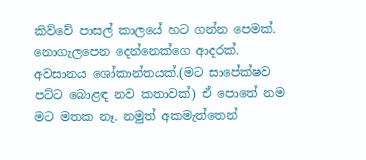කිව්වේ පාසල් කාලයේ හට ගන්න පෙමක්. නොගැලපෙන දෙන්නෙක්ගෙ ආදරක්. අවසානය ශෝකාන්තයක්.(මට සාපේක්ෂව පට්ට බොළඳ නව කතාවක්) ඒ පොතේ නම මට මතක නෑ. නමුත් අකමැත්තෙන්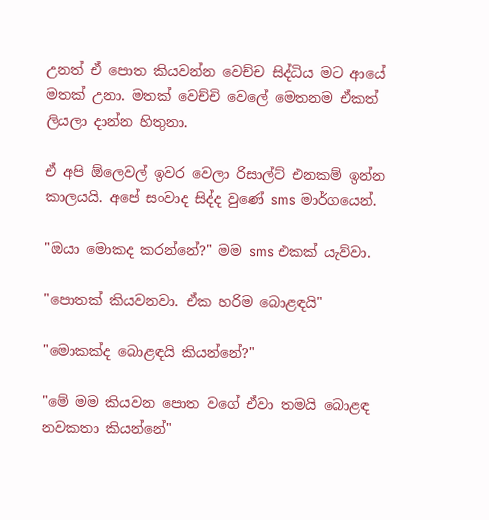උනත් ඒ පොත කියවන්න වෙච්ච සිද්ධිය මට ආයේ මතක් උනා. මතක් වෙච්චි වෙලේ මෙතනම ඒකත් ලියලා දාන්න හිතුනා.

ඒ අපි ඕලෙවල් ඉවර වෙලා රිසාල්ට් එනකම් ඉන්න කාලයයි. අපේ සංවාද සිද්ද වුණේ sms මාර්ගයෙන්.

"ඔයා මොකද කරන්නේ?" මම sms එකක් යැව්වා.

"පොතක් කියවනවා. ඒක හරිම බොළඳයි"

"මොකක්ද බොළඳයි කියන්නේ?"

"මේ මම කියවන පොත වගේ ඒවා තමයි බොළඳ නවකතා කියන්නේ"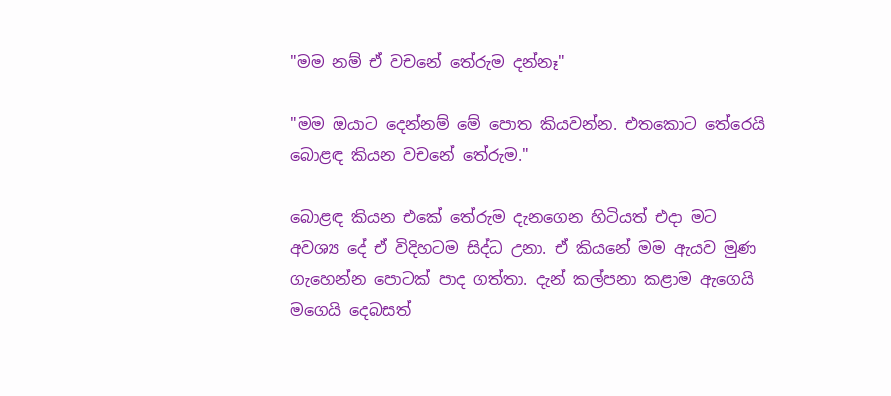"මම නම් ඒ වචනේ තේරුම දන්නෑ"

"මම ඔයාට දෙන්නම් මේ පොත කියවන්න. එතකොට තේරෙයි බොළඳ කියන වචනේ තේරුම."

බොළඳ කියන එකේ තේරුම දැනගෙන හිටියත් එදා මට අවශ්‍ය දේ ඒ විදිහටම සිද්ධ උනා. ඒ කියනේ මම ඇයව මුණ ගැහෙන්න පොටක් පාද ගත්තා. දැන් කල්පනා කළාම ඇගෙයි මගෙයි දෙබසත්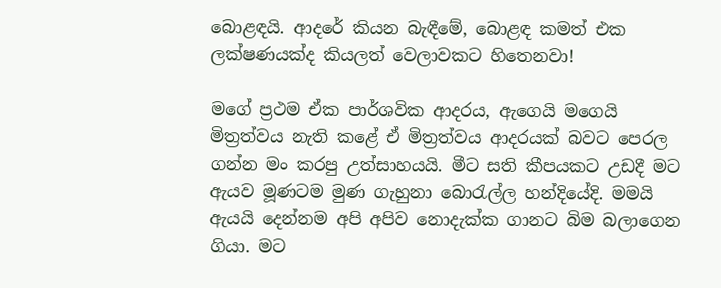බොළඳයි. ආදරේ කියන බැඳීමේ, බොළඳ කමත් එක ලක්ෂණයක්ද කියලත් වෙලාවකට හිතෙනවා!

මගේ ප්‍රථම ඒක පාර්ශවික ආදරය, ඇගෙයි මගෙයි මිත්‍රත්වය නැති කළේ ඒ මිත්‍රත්වය ආදරයක් බවට පෙරල ගන්න මං කරපු උත්සාහයයි. මීට සති කීපයකට උඩදී මට ඇයව මූණටම මුණ ගැහුනා බොරැල්ල හන්දියේදි. මමයි ඇයයි දෙන්නම අපි අපිව නොදැක්ක ගානට බිම බලාගෙන ගියා. මට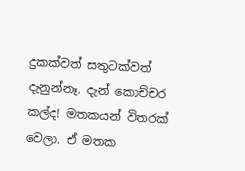දුකක්වත් සතුටක්වත් දැනුන්නෑ. දැන් කොච්චර කල්ද! මතකයන් විතරක් වෙලා. ඒ මතක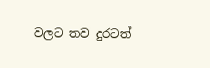වලට තව දුරටත්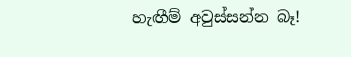හැඟීම් අවුස්සන්න බෑ!